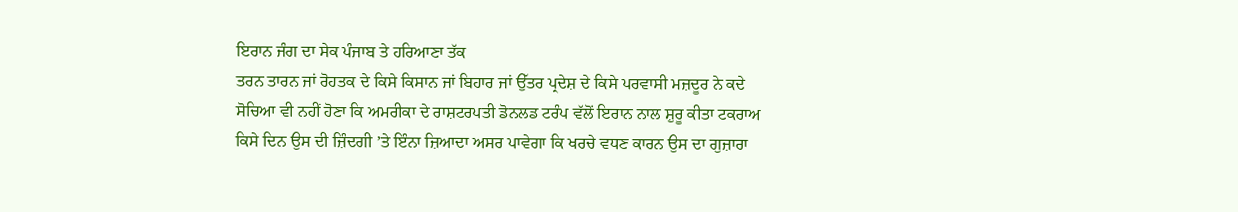ਇਰਾਨ ਜੰਗ ਦਾ ਸੇਕ ਪੰਜਾਬ ਤੇ ਹਰਿਆਣਾ ਤੱਕ
ਤਰਨ ਤਾਰਨ ਜਾਂ ਰੋਹਤਕ ਦੇ ਕਿਸੇ ਕਿਸਾਨ ਜਾਂ ਬਿਹਾਰ ਜਾਂ ਉੱਤਰ ਪ੍ਰਦੇਸ਼ ਦੇ ਕਿਸੇ ਪਰਵਾਸੀ ਮਜ਼ਦੂਰ ਨੇ ਕਦੇ ਸੋਚਿਆ ਵੀ ਨਹੀਂ ਹੋਣਾ ਕਿ ਅਮਰੀਕਾ ਦੇ ਰਾਸ਼ਟਰਪਤੀ ਡੋਨਲਡ ਟਰੰਪ ਵੱਲੋਂ ਇਰਾਨ ਨਾਲ ਸ਼ੁਰੂ ਕੀਤਾ ਟਕਰਾਅ ਕਿਸੇ ਦਿਨ ਉਸ ਦੀ ਜ਼ਿੰਦਗੀ ’ਤੇ ਇੰਨਾ ਜ਼ਿਆਦਾ ਅਸਰ ਪਾਵੇਗਾ ਕਿ ਖਰਚੇ ਵਧਣ ਕਾਰਨ ਉਸ ਦਾ ਗੁਜ਼ਾਰਾ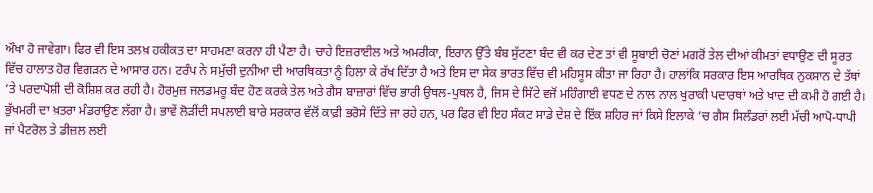ਔਖਾ ਹੋ ਜਾਵੇਗਾ। ਫਿਰ ਵੀ ਇਸ ਤਲਖ਼ ਹਕੀਕਤ ਦਾ ਸਾਹਮਣਾ ਕਰਨਾ ਹੀ ਪੈਣਾ ਹੈ। ਚਾਹੇ ਇਜ਼ਰਾਈਲ ਅਤੇ ਅਮਰੀਕਾ, ਇਰਾਨ ਉੱਤੇ ਬੰਬ ਸੁੱਟਣਾ ਬੰਦ ਵੀ ਕਰ ਦੇਣ ਤਾਂ ਵੀ ਸੂਬਾਈ ਚੋਣਾਂ ਮਗਰੋਂ ਤੇਲ ਦੀਆਂ ਕੀਮਤਾਂ ਵਧਾਉਣ ਦੀ ਸੂਰਤ ਵਿੱਚ ਹਾਲਾਤ ਹੋਰ ਵਿਗੜਨ ਦੇ ਆਸਾਰ ਹਨ। ਟਰੰਪ ਨੇ ਸਮੁੱਚੀ ਦੁਨੀਆ ਦੀ ਆਰਥਿਕਤਾ ਨੂੰ ਹਿਲਾ ਕੇ ਰੱਖ ਦਿੱਤਾ ਹੈ ਅਤੇ ਇਸ ਦਾ ਸੇਕ ਭਾਰਤ ਵਿੱਚ ਵੀ ਮਹਿਸੂਸ ਕੀਤਾ ਜਾ ਰਿਹਾ ਹੈ। ਹਾਲਾਂਕਿ ਸਰਕਾਰ ਇਸ ਆਰਥਿਕ ਨੁਕਸਾਨ ਦੇ ਤੱਥਾਂ ’ਤੇ ਪਰਦਾਪੋਸ਼ੀ ਦੀ ਕੋਸ਼ਿਸ਼ ਕਰ ਰਹੀ ਹੈ। ਹੋਰਮੁਜ਼ ਜਲਡਮਰੂ ਬੰਦ ਹੋਣ ਕਰਕੇ ਤੇਲ ਅਤੇ ਗੈਸ ਬਾਜ਼ਾਰਾਂ ਵਿੱਚ ਭਾਰੀ ਉਥਲ-ਪੁਥਲ ਹੈ, ਜਿਸ ਦੇ ਸਿੱਟੇ ਵਜੋਂ ਮਹਿੰਗਾਈ ਵਧਣ ਦੇ ਨਾਲ ਨਾਲ ਖੁਰਾਕੀ ਪਦਾਰਥਾਂ ਅਤੇ ਖਾਦ ਦੀ ਕਮੀ ਹੋ ਗਈ ਹੈ। ਭੁੱਖਮਰੀ ਦਾ ਖ਼ਤਰਾ ਮੰਡਰਾਉਣ ਲੱਗਾ ਹੈ। ਭਾਵੇਂ ਲੋੜੀਂਦੀ ਸਪਲਾਈ ਬਾਰੇ ਸਰਕਾਰ ਵੱਲੋਂ ਕਾਫ਼ੀ ਭਰੋਸੇ ਦਿੱਤੇ ਜਾ ਰਹੇ ਹਨ, ਪਰ ਫਿਰ ਵੀ ਇਹ ਸੰਕਟ ਸਾਡੇ ਦੇਸ਼ ਦੇ ਇੱਕ ਸ਼ਹਿਰ ਜਾਂ ਕਿਸੇ ਇਲਾਕੇ ’ਚ ਗੈਸ ਸਿਲੰਡਰਾਂ ਲਈ ਮੱਚੀ ਆਪੋ-ਧਾਪੀ ਜਾਂ ਪੈਟਰੋਲ ਤੇ ਡੀਜ਼ਲ ਲਈ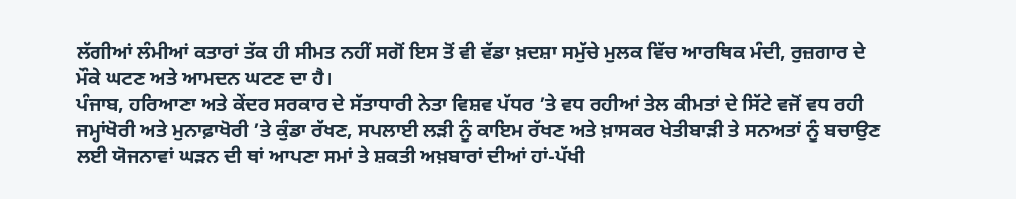ਲੱਗੀਆਂ ਲੰਮੀਆਂ ਕਤਾਰਾਂ ਤੱਕ ਹੀ ਸੀਮਤ ਨਹੀਂ ਸਗੋਂ ਇਸ ਤੋਂ ਵੀ ਵੱਡਾ ਖ਼ਦਸ਼ਾ ਸਮੁੱਚੇ ਮੁਲਕ ਵਿੱਚ ਆਰਥਿਕ ਮੰਦੀ, ਰੁਜ਼ਗਾਰ ਦੇ ਮੌਕੇ ਘਟਣ ਅਤੇ ਆਮਦਨ ਘਟਣ ਦਾ ਹੈ।
ਪੰਜਾਬ, ਹਰਿਆਣਾ ਅਤੇ ਕੇਂਦਰ ਸਰਕਾਰ ਦੇ ਸੱਤਾਧਾਰੀ ਨੇਤਾ ਵਿਸ਼ਵ ਪੱਧਰ ’ਤੇ ਵਧ ਰਹੀਆਂ ਤੇਲ ਕੀਮਤਾਂ ਦੇ ਸਿੱਟੇ ਵਜੋਂ ਵਧ ਰਹੀ ਜਮ੍ਹਾਂਖੋਰੀ ਅਤੇ ਮੁਨਾਫ਼ਾਖੋਰੀ ’ਤੇ ਕੁੰਡਾ ਰੱਖਣ, ਸਪਲਾਈ ਲੜੀ ਨੂੰ ਕਾਇਮ ਰੱਖਣ ਅਤੇ ਖ਼ਾਸਕਰ ਖੇਤੀਬਾੜੀ ਤੇ ਸਨਅਤਾਂ ਨੂੰ ਬਚਾਉਣ ਲਈ ਯੋਜਨਾਵਾਂ ਘੜਨ ਦੀ ਥਾਂ ਆਪਣਾ ਸਮਾਂ ਤੇ ਸ਼ਕਤੀ ਅਖ਼ਬਾਰਾਂ ਦੀਆਂ ਹਾਂ-ਪੱਖੀ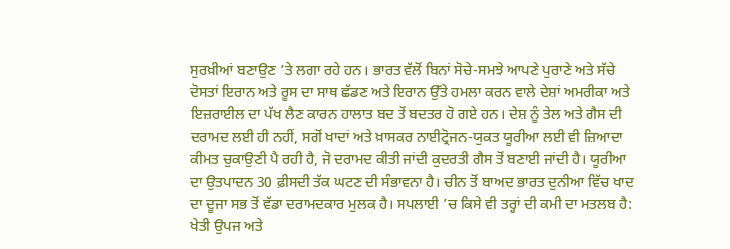ਸੁਰਖ਼ੀਆਂ ਬਣਾਉਣ ’ਤੇ ਲਗਾ ਰਹੇ ਹਨ। ਭਾਰਤ ਵੱਲੋਂ ਬਿਨਾਂ ਸੋਚੇ-ਸਮਝੇ ਆਪਣੇ ਪੁਰਾਣੇ ਅਤੇ ਸੱਚੇ ਦੋਸਤਾਂ ਇਰਾਨ ਅਤੇ ਰੂਸ ਦਾ ਸਾਥ ਛੱਡਣ ਅਤੇ ਇਰਾਨ ਉੱਤੇ ਹਮਲਾ ਕਰਨ ਵਾਲੇ ਦੇਸ਼ਾਂ ਅਮਰੀਕਾ ਅਤੇ ਇਜ਼ਰਾਈਲ ਦਾ ਪੱਖ ਲੈਣ ਕਾਰਨ ਹਾਲਾਤ ਬਦ ਤੋਂ ਬਦਤਰ ਹੋ ਗਏ ਹਨ। ਦੇਸ਼ ਨੂੰ ਤੇਲ ਅਤੇ ਗੈਸ ਦੀ ਦਰਾਮਦ ਲਈ ਹੀ ਨਹੀਂ, ਸਗੋਂ ਖਾਦਾਂ ਅਤੇ ਖ਼ਾਸਕਰ ਨਾਈਟ੍ਰੋਜਨ-ਯੁਕਤ ਯੂਰੀਆ ਲਈ ਵੀ ਜ਼ਿਆਦਾ ਕੀਮਤ ਚੁਕਾਉਣੀ ਪੈ ਰਹੀ ਹੈ, ਜੋ ਦਰਾਮਦ ਕੀਤੀ ਜਾਂਦੀ ਕੁਦਰਤੀ ਗੈਸ ਤੋਂ ਬਣਾਈ ਜਾਂਦੀ ਹੈ। ਯੂਰੀਆ ਦਾ ਉਤਪਾਦਨ 30 ਫ਼ੀਸਦੀ ਤੱਕ ਘਟਣ ਦੀ ਸੰਭਾਵਨਾ ਹੈ। ਚੀਨ ਤੋਂ ਬਾਅਦ ਭਾਰਤ ਦੁਨੀਆ ਵਿੱਚ ਖਾਦ ਦਾ ਦੂਜਾ ਸਭ ਤੋਂ ਵੱਡਾ ਦਰਾਮਦਕਾਰ ਮੁਲਕ ਹੈ। ਸਪਲਾਈ ’ਚ ਕਿਸੇ ਵੀ ਤਰ੍ਹਾਂ ਦੀ ਕਮੀ ਦਾ ਮਤਲਬ ਹੈ: ਖੇਤੀ ਉਪਜ ਅਤੇ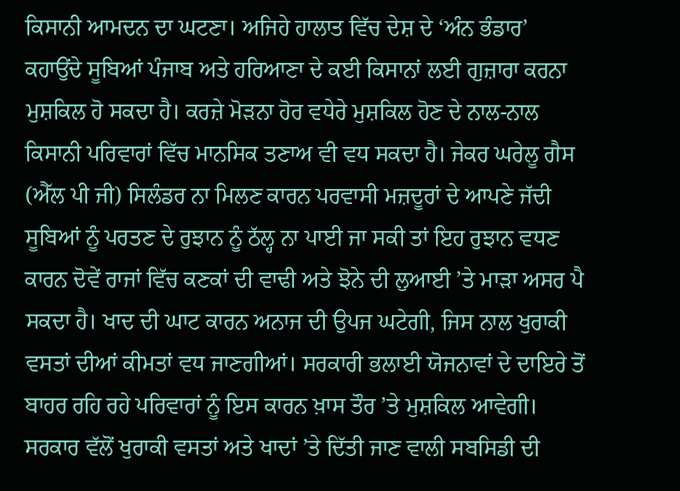ਕਿਸਾਨੀ ਆਮਦਨ ਦਾ ਘਟਣਾ। ਅਜਿਹੇ ਹਾਲਾਤ ਵਿੱਚ ਦੇਸ਼ ਦੇ ‘ਅੰਨ ਭੰਡਾਰ’ ਕਹਾਉਂਦੇ ਸੂਬਿਆਂ ਪੰਜਾਬ ਅਤੇ ਹਰਿਆਣਾ ਦੇ ਕਈ ਕਿਸਾਨਾਂ ਲਈ ਗੁਜ਼ਾਰਾ ਕਰਨਾ ਮੁਸ਼ਕਿਲ ਹੋ ਸਕਦਾ ਹੈ। ਕਰਜ਼ੇ ਮੋੜਨਾ ਹੋਰ ਵਧੇਰੇ ਮੁਸ਼ਕਿਲ ਹੋਣ ਦੇ ਨਾਲ-ਨਾਲ ਕਿਸਾਨੀ ਪਰਿਵਾਰਾਂ ਵਿੱਚ ਮਾਨਸਿਕ ਤਣਾਅ ਵੀ ਵਧ ਸਕਦਾ ਹੈ। ਜੇਕਰ ਘਰੇਲੂ ਗੈਸ (ਐੱਲ ਪੀ ਜੀ) ਸਿਲੰਡਰ ਨਾ ਮਿਲਣ ਕਾਰਨ ਪਰਵਾਸੀ ਮਜ਼ਦੂਰਾਂ ਦੇ ਆਪਣੇ ਜੱਦੀ ਸੂਬਿਆਂ ਨੂੰ ਪਰਤਣ ਦੇ ਰੁਝਾਨ ਨੂੰ ਠੱਲ੍ਹ ਨਾ ਪਾਈ ਜਾ ਸਕੀ ਤਾਂ ਇਹ ਰੁਝਾਨ ਵਧਣ ਕਾਰਨ ਦੋਵੇਂ ਰਾਜਾਂ ਵਿੱਚ ਕਣਕਾਂ ਦੀ ਵਾਢੀ ਅਤੇ ਝੋਨੇ ਦੀ ਲੁਆਈ ’ਤੇ ਮਾੜਾ ਅਸਰ ਪੈ ਸਕਦਾ ਹੈ। ਖਾਦ ਦੀ ਘਾਟ ਕਾਰਨ ਅਨਾਜ ਦੀ ਉਪਜ ਘਟੇਗੀ, ਜਿਸ ਨਾਲ ਖੁਰਾਕੀ ਵਸਤਾਂ ਦੀਆਂ ਕੀਮਤਾਂ ਵਧ ਜਾਣਗੀਆਂ। ਸਰਕਾਰੀ ਭਲਾਈ ਯੋਜਨਾਵਾਂ ਦੇ ਦਾਇਰੇ ਤੋਂ ਬਾਹਰ ਰਹਿ ਰਹੇ ਪਰਿਵਾਰਾਂ ਨੂੰ ਇਸ ਕਾਰਨ ਖ਼ਾਸ ਤੌਰ ’ਤੇ ਮੁਸ਼ਕਿਲ ਆਵੇਗੀ। ਸਰਕਾਰ ਵੱਲੋਂ ਖੁਰਾਕੀ ਵਸਤਾਂ ਅਤੇ ਖਾਦਾਂ ’ਤੇ ਦਿੱਤੀ ਜਾਣ ਵਾਲੀ ਸਬਸਿਡੀ ਦੀ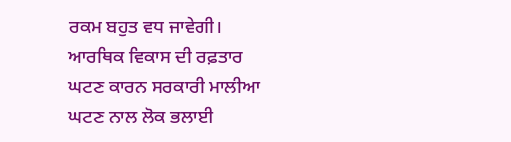ਰਕਮ ਬਹੁਤ ਵਧ ਜਾਵੇਗੀ। ਆਰਥਿਕ ਵਿਕਾਸ ਦੀ ਰਫ਼ਤਾਰ ਘਟਣ ਕਾਰਨ ਸਰਕਾਰੀ ਮਾਲੀਆ ਘਟਣ ਨਾਲ ਲੋਕ ਭਲਾਈ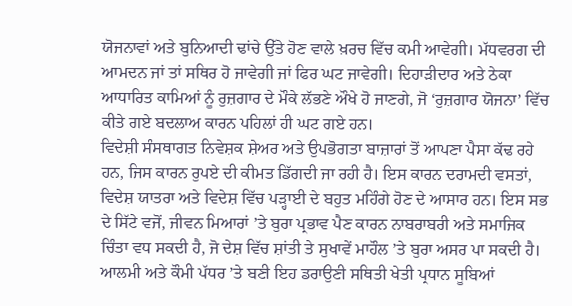ਯੋਜਨਾਵਾਂ ਅਤੇ ਬੁਨਿਆਦੀ ਢਾਂਚੇ ਉੱਤੇ ਹੋਣ ਵਾਲੇ ਖ਼ਰਚ ਵਿੱਚ ਕਮੀ ਆਵੇਗੀ। ਮੱਧਵਰਗ ਦੀ ਆਮਦਨ ਜਾਂ ਤਾਂ ਸਥਿਰ ਹੋ ਜਾਵੇਗੀ ਜਾਂ ਫਿਰ ਘਟ ਜਾਵੇਗੀ। ਦਿਹਾੜੀਦਾਰ ਅਤੇ ਠੇਕਾ ਆਧਾਰਿਤ ਕਾਮਿਆਂ ਨੂੰ ਰੁਜ਼ਗਾਰ ਦੇ ਮੌਕੇ ਲੱਭਣੇ ਔਖੇ ਹੋ ਜਾਣਗੇ, ਜੋ ‘ਰੁਜ਼ਗਾਰ ਯੋਜਨਾ’ ਵਿੱਚ ਕੀਤੇ ਗਏ ਬਦਲਾਅ ਕਾਰਨ ਪਹਿਲਾਂ ਹੀ ਘਟ ਗਏ ਹਨ।
ਵਿਦੇਸ਼ੀ ਸੰਸਥਾਗਤ ਨਿਵੇਸ਼ਕ ਸ਼ੇਅਰ ਅਤੇ ਉਪਭੋਗਤਾ ਬਾਜ਼ਾਰਾਂ ਤੋਂ ਆਪਣਾ ਪੈਸਾ ਕੱਢ ਰਹੇ ਹਨ, ਜਿਸ ਕਾਰਨ ਰੁਪਏ ਦੀ ਕੀਮਤ ਡਿੱਗਦੀ ਜਾ ਰਹੀ ਹੈ। ਇਸ ਕਾਰਨ ਦਰਾਮਦੀ ਵਸਤਾਂ, ਵਿਦੇਸ਼ ਯਾਤਰਾ ਅਤੇ ਵਿਦੇਸ਼ ਵਿੱਚ ਪੜ੍ਹਾਈ ਦੇ ਬਹੁਤ ਮਹਿੰਗੇ ਹੋਣ ਦੇ ਆਸਾਰ ਹਨ। ਇਸ ਸਭ ਦੇ ਸਿੱਟੇ ਵਜੋਂ, ਜੀਵਨ ਮਿਆਰਾਂ ’ਤੇ ਬੁਰਾ ਪ੍ਰਭਾਵ ਪੈਣ ਕਾਰਨ ਨਾਬਰਾਬਰੀ ਅਤੇ ਸਮਾਜਿਕ ਚਿੰਤਾ ਵਧ ਸਕਦੀ ਹੈ, ਜੋ ਦੇਸ਼ ਵਿੱਚ ਸ਼ਾਂਤੀ ਤੇ ਸੁਖਾਵੇਂ ਮਾਹੌਲ ’ਤੇ ਬੁਰਾ ਅਸਰ ਪਾ ਸਕਦੀ ਹੈ। ਆਲਮੀ ਅਤੇ ਕੌਮੀ ਪੱਧਰ ’ਤੇ ਬਣੀ ਇਹ ਡਰਾਉਣੀ ਸਥਿਤੀ ਖੇਤੀ ਪ੍ਰਧਾਨ ਸੂਬਿਆਂ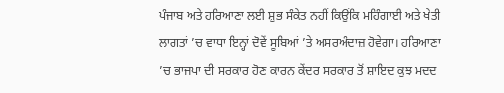ਪੰਜਾਬ ਅਤੇ ਹਰਿਆਣਾ ਲਈ ਸ਼ੁਭ ਸੰਕੇਤ ਨਹੀਂ ਕਿਉਂਕਿ ਮਹਿੰਗਾਈ ਅਤੇ ਖੇਤੀ ਲਾਗਤਾਂ ’ਚ ਵਾਧਾ ਇਨ੍ਹਾਂ ਦੋਵੇਂ ਸੂਬਿਆਂ ’ਤੇ ਅਸਰਅੰਦਾਜ਼ ਹੋਵੇਗਾ। ਹਰਿਆਣਾ ’ਚ ਭਾਜਪਾ ਦੀ ਸਰਕਾਰ ਹੋਣ ਕਾਰਨ ਕੇਂਦਰ ਸਰਕਾਰ ਤੋਂ ਸ਼ਾਇਦ ਕੁਝ ਮਦਦ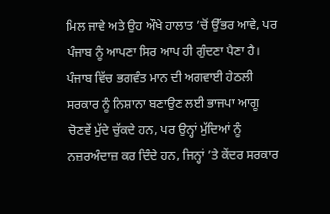ਮਿਲ ਜਾਵੇ ਅਤੇ ਉਹ ਔਖੇ ਹਾਲਾਤ ’ਚੋਂ ਉੱਭਰ ਆਵੇ, ਪਰ ਪੰਜਾਬ ਨੂੰ ਆਪਣਾ ਸਿਰ ਆਪ ਹੀ ਗੁੰਦਣਾ ਪੈਣਾ ਹੈ। ਪੰਜਾਬ ਵਿੱਚ ਭਗਵੰਤ ਮਾਨ ਦੀ ਅਗਵਾਈ ਹੇਠਲੀ ਸਰਕਾਰ ਨੂੰ ਨਿਸ਼ਾਨਾ ਬਣਾਉਣ ਲਈ ਭਾਜਪਾ ਆਗੂ ਚੋਣਵੇਂ ਮੁੱਦੇ ਚੁੱਕਦੇ ਹਨ, ਪਰ ਉਨ੍ਹਾਂ ਮੁੱਦਿਆਂ ਨੂੰ ਨਜ਼ਰਅੰਦਾਜ਼ ਕਰ ਦਿੰਦੇ ਹਨ, ਜਿਨ੍ਹਾਂ ’ਤੇ ਕੇਂਦਰ ਸਰਕਾਰ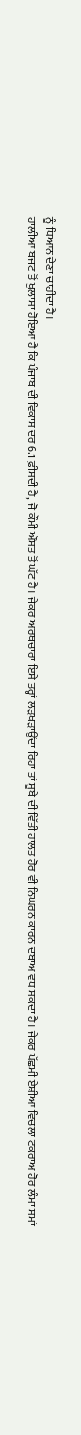ਨੂੰ ਧਿਆਨ ਦੇਣਾ ਚਾਹੀਦਾ ਹੈ।
ਹਾਲੀਆ ਬਜਟ ਤੋਂ ਖੁਲਾਸਾ ਹੋਇਆ ਹੈ ਕਿ ਪੰਜਾਬ ਦੀ ਵਿਕਾਸ ਦਰ 6.1 ਫ਼ੀਸਦੀ ਹੈ, ਜੋ ਕੌਮੀ ਔਸਤ ਤੋਂ ਘੱਟ ਹੈ। ਜੇਕਰ ਅਰਥਚਾਰਾ ਇਸੇ ਤਰ੍ਹਾਂ ਲੜਖੜਾਉਂਦਾ ਰਿਹਾ ਤਾਂ ਸੂਬੇ ਦੀ ਵਿੱਤੀ ਹਾਲਤ ਹੋਰ ਵੀ ਨਿਘਰਨ ਕਾਰਨ ਦਬਾਅ ਵਧ ਸਕਦਾ ਹੈ। ਜੇਕਰ ਪੱਛਮੀ ਏਸ਼ੀਆ ਵਿਚਲਾ ਟਕਰਾਅ ਹੋਰ ਲੰਮਾ ਸਮਾਂ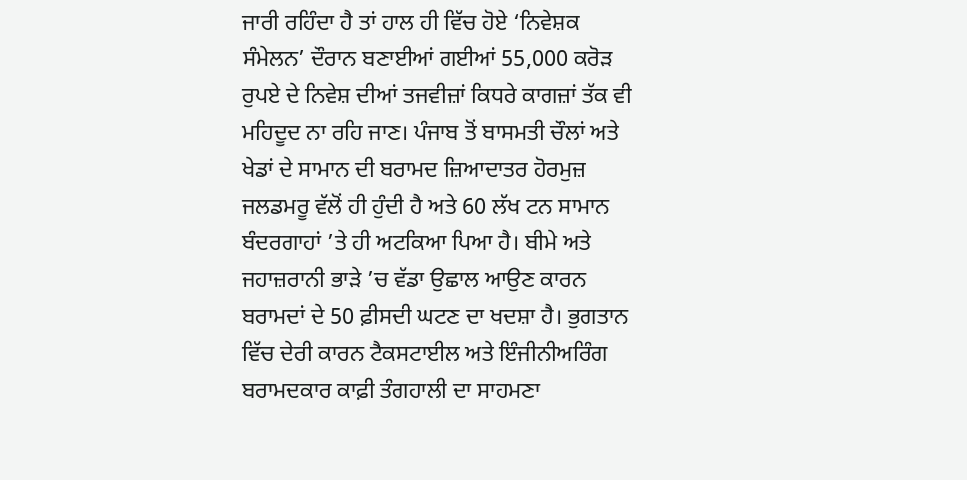ਜਾਰੀ ਰਹਿੰਦਾ ਹੈ ਤਾਂ ਹਾਲ ਹੀ ਵਿੱਚ ਹੋਏ ‘ਨਿਵੇਸ਼ਕ ਸੰਮੇਲਨ’ ਦੌਰਾਨ ਬਣਾਈਆਂ ਗਈਆਂ 55,000 ਕਰੋੜ ਰੁਪਏ ਦੇ ਨਿਵੇਸ਼ ਦੀਆਂ ਤਜਵੀਜ਼ਾਂ ਕਿਧਰੇ ਕਾਗਜ਼ਾਂ ਤੱਕ ਵੀ ਮਹਿਦੂਦ ਨਾ ਰਹਿ ਜਾਣ। ਪੰਜਾਬ ਤੋਂ ਬਾਸਮਤੀ ਚੌਲਾਂ ਅਤੇ ਖੇਡਾਂ ਦੇ ਸਾਮਾਨ ਦੀ ਬਰਾਮਦ ਜ਼ਿਆਦਾਤਰ ਹੋਰਮੁਜ਼ ਜਲਡਮਰੂ ਵੱਲੋਂ ਹੀ ਹੁੰਦੀ ਹੈ ਅਤੇ 60 ਲੱਖ ਟਨ ਸਾਮਾਨ ਬੰਦਰਗਾਹਾਂ ’ਤੇ ਹੀ ਅਟਕਿਆ ਪਿਆ ਹੈ। ਬੀਮੇ ਅਤੇ ਜਹਾਜ਼ਰਾਨੀ ਭਾੜੇ ’ਚ ਵੱਡਾ ਉਛਾਲ ਆਉਣ ਕਾਰਨ ਬਰਾਮਦਾਂ ਦੇ 50 ਫ਼ੀਸਦੀ ਘਟਣ ਦਾ ਖਦਸ਼ਾ ਹੈ। ਭੁਗਤਾਨ ਵਿੱਚ ਦੇਰੀ ਕਾਰਨ ਟੈਕਸਟਾਈਲ ਅਤੇ ਇੰਜੀਨੀਅਰਿੰਗ ਬਰਾਮਦਕਾਰ ਕਾਫ਼ੀ ਤੰਗਹਾਲੀ ਦਾ ਸਾਹਮਣਾ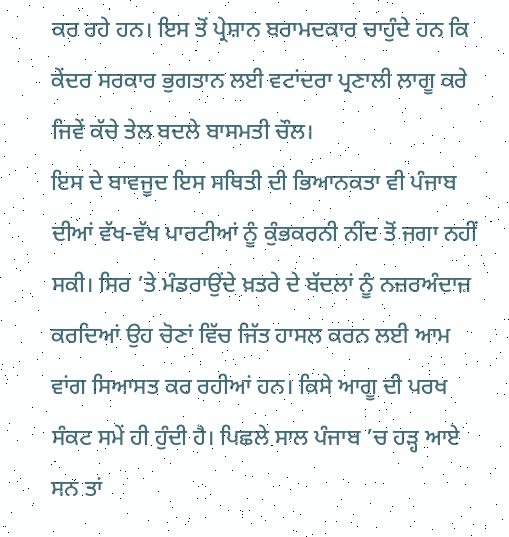ਕਰ ਰਹੇ ਹਨ। ਇਸ ਤੋਂ ਪ੍ਰੇਸ਼ਾਨ ਬਰਾਮਦਕਾਰ ਚਾਹੁੰਦੇ ਹਨ ਕਿ ਕੇਂਦਰ ਸਰਕਾਰ ਭੁਗਤਾਨ ਲਈ ਵਟਾਂਦਰਾ ਪ੍ਰਣਾਲੀ ਲਾਗੂ ਕਰੇ ਜਿਵੇਂ ਕੱਚੇ ਤੇਲ ਬਦਲੇ ਬਾਸਮਤੀ ਚੌਲ।
ਇਸ ਦੇ ਬਾਵਜੂਦ ਇਸ ਸਥਿਤੀ ਦੀ ਭਿਆਨਕਤਾ ਵੀ ਪੰਜਾਬ ਦੀਆਂ ਵੱਖ-ਵੱਖ ਪਾਰਟੀਆਂ ਨੂੰ ਕੁੰਭਕਰਨੀ ਨੀਂਦ ਤੋਂ ਜਗਾ ਨਹੀਂ ਸਕੀ। ਸਿਰ ’ਤੇ ਮੰਡਰਾਉਂਦੇ ਖ਼ਤਰੇ ਦੇ ਬੱਦਲਾਂ ਨੂੰ ਨਜ਼ਰਅੰਦਾਜ਼ ਕਰਦਿਆਂ ਉਹ ਚੋਣਾਂ ਵਿੱਚ ਜਿੱਤ ਹਾਸਲ ਕਰਨ ਲਈ ਆਮ ਵਾਂਗ ਸਿਆਸਤ ਕਰ ਰਹੀਆਂ ਹਨ। ਕਿਸੇ ਆਗੂ ਦੀ ਪਰਖ ਸੰਕਟ ਸਮੇਂ ਹੀ ਹੁੰਦੀ ਹੈ। ਪਿਛਲੇ ਸਾਲ ਪੰਜਾਬ ’ਚ ਹੜ੍ਹ ਆਏ ਸਨ ਤਾਂ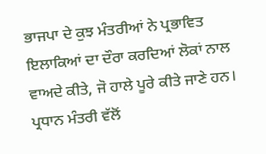ਭਾਜਪਾ ਦੇ ਕੁਝ ਮੰਤਰੀਆਂ ਨੇ ਪ੍ਰਭਾਵਿਤ ਇਲਾਕਿਆਂ ਦਾ ਦੌਰਾ ਕਰਦਿਆਂ ਲੋਕਾਂ ਨਾਲ ਵਾਅਦੇ ਕੀਤੇ, ਜੋ ਹਾਲੇ ਪੂਰੇ ਕੀਤੇ ਜਾਣੇ ਹਨ। ਪ੍ਰਧਾਨ ਮੰਤਰੀ ਵੱਲੋਂ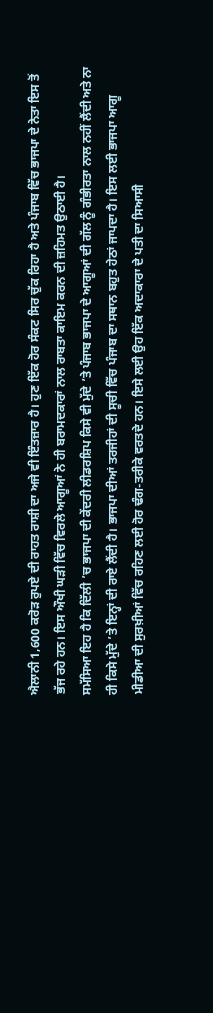ਐਲਾਨੀ 1,600 ਕਰੋੜ ਰੁਪਏ ਦੀ ਰਾਹਤ ਰਾਸ਼ੀ ਦਾ ਅਜੇ ਵੀ ਇੰਤਜ਼ਾਰ ਹੈ। ਹੁਣ ਇੱਕ ਹੋਰ ਸੰਕਟ ਸਿਰ ਚੁੱਕ ਰਿਹਾ ਹੈ ਅਤੇ ਪੰਜਾਬ ਵਿੱਚ ਭਾਜਪਾ ਦੇ ਨੇਤਾ ਇਸ ਤੋਂ ਭੱਜ ਰਹੇ ਹਨ। ਇਸ ਔਖੀ ਘੜੀ ਵਿੱਚ ਵਿਰਲੇ ਆਗੂਆਂ ਨੇ ਹੀ ਬਰਾਮਦਕਾਰਾਂ ਨਾਲ ਰਾਬਤਾ ਕਾਇਮ ਕਰਨ ਦੀ ਜ਼ਹਿਮਤ ਉਠਾਈ ਹੈ।
ਸਮੱਸਿਆ ਇਹ ਹੈ ਕਿ ਦਿੱਲੀ ’ਚ ਭਾਜਪਾ ਦੀ ਕੇਂਦਰੀ ਲੀਡਰਸ਼ਿਪ ਕਿਸੇ ਵੀ ਮੁੱਦੇ ’ਤੇ ਪੰਜਾਬ ਭਾਜਪਾ ਦੇ ਆਗੂਆਂ ਦੀ ਗੱਲ ਨੂੰ ਗੰਭੀਰਤਾ ਨਾਲ ਨਹੀਂ ਲੈਂਦੀ ਅਤੇ ਨਾ ਹੀ ਕਿਸੇ ਮੁੱਦੇ ’ਤੇ ਇਨ੍ਹਾਂ ਦੀ ਰਾਏ ਲੈਂਦੀ ਹੈ। ਭਾਜਪਾ ਦੀਆਂ ਤਰਜੀਹਾਂ ਦੀ ਸੂਚੀ ਵਿੱਚ ਪੰਜਾਬ ਦਾ ਸਥਾਨ ਬਹੁਤ ਹੇਠਾਂ ਜਾਪਦਾ ਹੈ। ਇਸ ਲਈ ਭਾਜਪਾ ਆਗੂ ਮੀਡੀਆ ਦੀ ਸੁਰਖ਼ੀਆਂ ਵਿੱਚ ਰਹਿਣ ਲਈ ਹੋਰ ਢੰਗ-ਤਰੀਕੇ ਵਰਤਦੇ ਹਨ। ਇਸੇ ਲਈ ਉਹ ਇੱਕ ਅਦਾਕਾਰਾ ਦੇ ਪਤੀ ਦਾ ਸਿਆਸੀ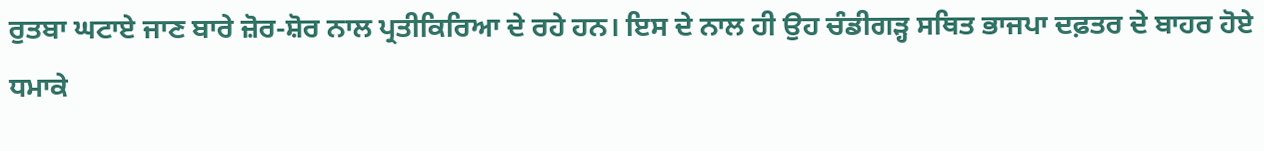ਰੁਤਬਾ ਘਟਾਏ ਜਾਣ ਬਾਰੇ ਜ਼ੋਰ-ਸ਼ੋਰ ਨਾਲ ਪ੍ਰਤੀਕਿਰਿਆ ਦੇ ਰਹੇ ਹਨ। ਇਸ ਦੇ ਨਾਲ ਹੀ ਉਹ ਚੰਡੀਗੜ੍ਹ ਸਥਿਤ ਭਾਜਪਾ ਦਫ਼ਤਰ ਦੇ ਬਾਹਰ ਹੋਏ ਧਮਾਕੇ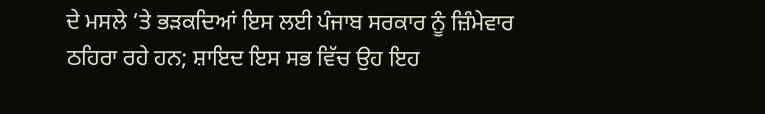ਦੇ ਮਸਲੇ ’ਤੇ ਭੜਕਦਿਆਂ ਇਸ ਲਈ ਪੰਜਾਬ ਸਰਕਾਰ ਨੂੰ ਜ਼ਿੰਮੇਵਾਰ ਠਹਿਰਾ ਰਹੇ ਹਨ; ਸ਼ਾਇਦ ਇਸ ਸਭ ਵਿੱਚ ਉਹ ਇਹ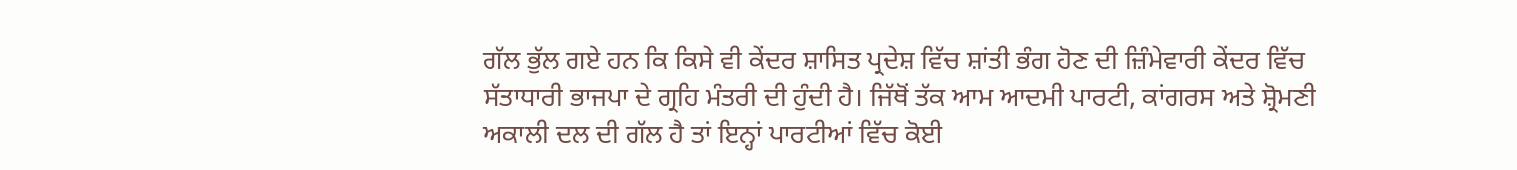ਗੱਲ ਭੁੱਲ ਗਏ ਹਨ ਕਿ ਕਿਸੇ ਵੀ ਕੇਂਦਰ ਸ਼ਾਸਿਤ ਪ੍ਰਦੇਸ਼ ਵਿੱਚ ਸ਼ਾਂਤੀ ਭੰਗ ਹੋਣ ਦੀ ਜ਼ਿੰਮੇਵਾਰੀ ਕੇਂਦਰ ਵਿੱਚ ਸੱਤਾਧਾਰੀ ਭਾਜਪਾ ਦੇ ਗ੍ਰਹਿ ਮੰਤਰੀ ਦੀ ਹੁੰਦੀ ਹੈ। ਜਿੱਥੋਂ ਤੱਕ ਆਮ ਆਦਮੀ ਪਾਰਟੀ, ਕਾਂਗਰਸ ਅਤੇ ਸ਼੍ਰੋਮਣੀ ਅਕਾਲੀ ਦਲ ਦੀ ਗੱਲ ਹੈ ਤਾਂ ਇਨ੍ਹਾਂ ਪਾਰਟੀਆਂ ਵਿੱਚ ਕੋਈ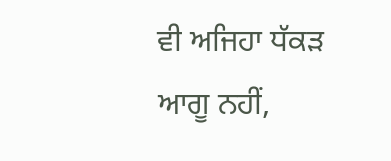ਵੀ ਅਜਿਹਾ ਧੱਕੜ ਆਗੂ ਨਹੀਂ,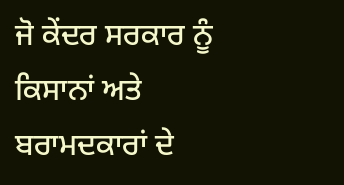ਜੋ ਕੇਂਦਰ ਸਰਕਾਰ ਨੂੰ ਕਿਸਾਨਾਂ ਅਤੇ ਬਰਾਮਦਕਾਰਾਂ ਦੇ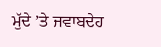ਮੁੱਦੇ ’ਤੇ ਜਵਾਬਦੇਹ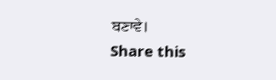ਬਣਾਵੇ।
Share this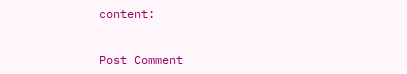content:


Post Comment